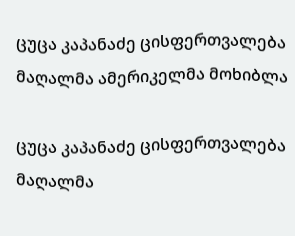ცუცა კაპანაძე ცისფერთვალება მაღალმა ამერიკელმა მოხიბლა

ცუცა კაპანაძე ცისფერთვალება მაღალმა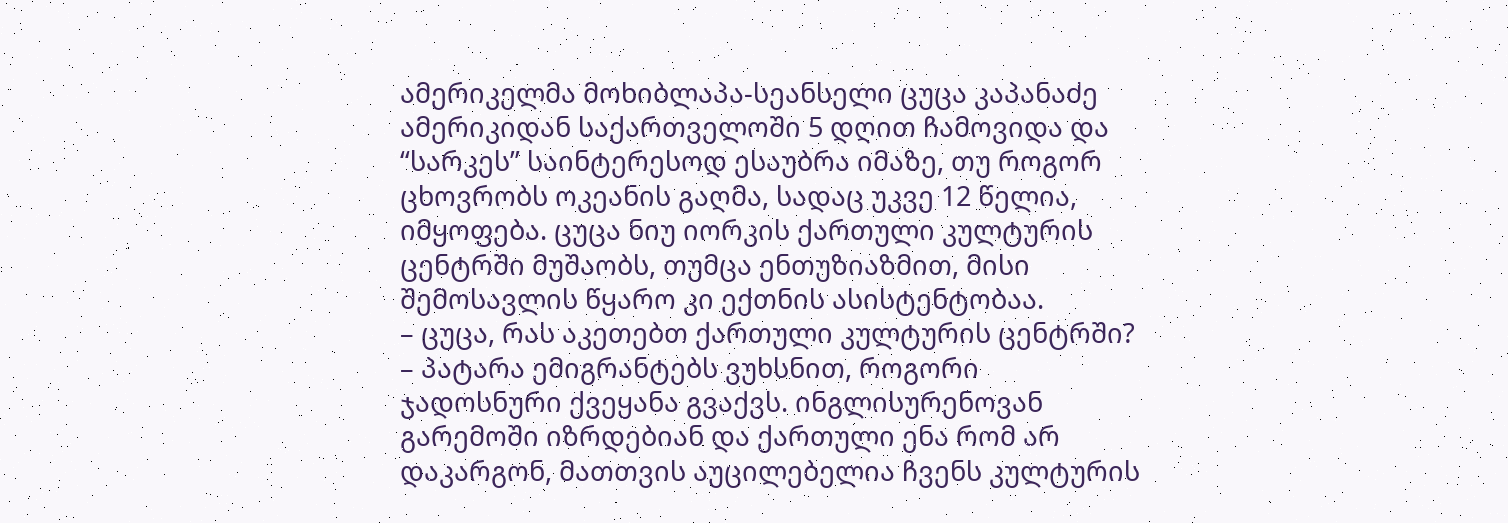ამერიკელმა მოხიბლაპა-სეანსელი ცუცა კაპანაძე ამერიკიდან საქართველოში 5 დღით ჩამოვიდა და “სარკეს” საინტერესოდ ესაუბრა იმაზე, თუ როგორ ცხოვრობს ოკეანის გაღმა, სადაც უკვე 12 წელია, იმყოფება. ცუცა ნიუ იორკის ქართული კულტურის ცენტრში მუშაობს, თუმცა ენთუზიაზმით, მისი შემოსავლის წყარო კი ექთნის ასისტენტობაა.
– ცუცა, რას აკეთებთ ქართული კულტურის ცენტრში?
– პატარა ემიგრანტებს ვუხსნით, როგორი ჯადოსნური ქვეყანა გვაქვს. ინგლისურენოვან გარემოში იზრდებიან და ქართული ენა რომ არ დაკარგონ, მათთვის აუცილებელია ჩვენს კულტურის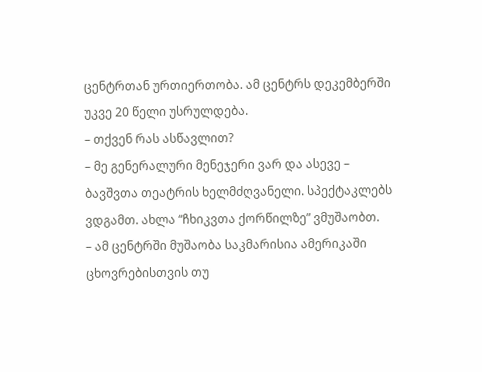ცენტრთან ურთიერთობა. ამ ცენტრს დეკემბერში უკვე 20 წელი უსრულდება.
– თქვენ რას ასწავლით?
– მე გენერალური მენეჯერი ვარ და ასევე – ბავშვთა თეატრის ხელმძღვანელი. სპექტაკლებს ვდგამთ. ახლა “ჩხიკვთა ქორწილზე” ვმუშაობთ.
– ამ ცენტრში მუშაობა საკმარისია ამერიკაში ცხოვრებისთვის თუ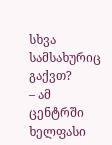სხვა სამსახურიც გაქვთ?
– ამ ცენტრში ხელფასი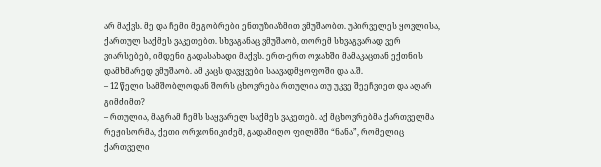არ მაქვს. მე და ჩემი მეგობრები ენთუზიაზმით ვმუშაობთ. უპირველეს ყოვლისა, ქართულ საქმეს ვაკეთებთ. სხვაგანაც ვმუშაობ, თორემ სხვაგვარად ვერ ვიარსებებ, იმდენი გადასახადი მაქვს. ერთ-ერთ ოჯახში მამაკაცთან ექთნის დამხმარედ ვმუშაობ. ამ კაცს დავყვები საავადმყოფოში და ა.შ.
– 12 წელი სამშობლოდან შორს ცხოვრება რთულია თუ უკვე შეეჩვიეთ და აღარ გიმძიმთ?
– რთულია, მაგრამ ჩემს საყვარელ საქმეს ვაკეთებ. აქ მცხოვრებმა ქართველმა რეჟისორმა, ქეთი ორჯონიკიძემ, გადამიღო ფილმში “ნანა”, რომელიც ქართველი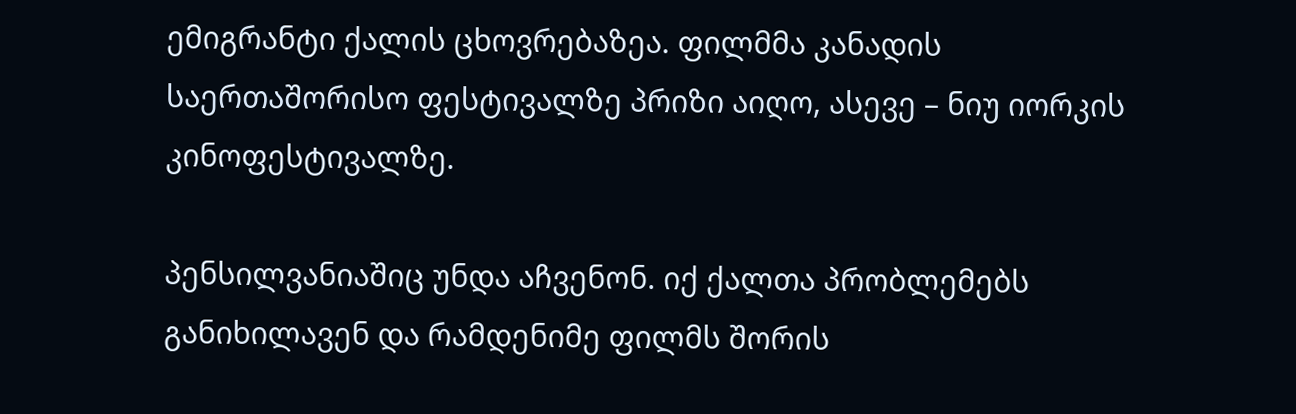ემიგრანტი ქალის ცხოვრებაზეა. ფილმმა კანადის საერთაშორისო ფესტივალზე პრიზი აიღო, ასევე – ნიუ იორკის კინოფესტივალზე.

პენსილვანიაშიც უნდა აჩვენონ. იქ ქალთა პრობლემებს განიხილავენ და რამდენიმე ფილმს შორის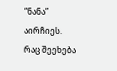“ნანა” აირჩიეს.
რაც შეეხება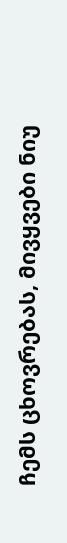ჩემს ცხოვრებას, მივყვები ნიუ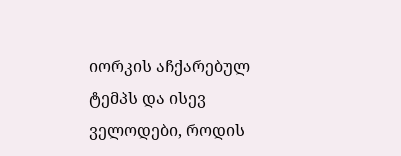იორკის აჩქარებულ ტემპს და ისევ ველოდები, როდის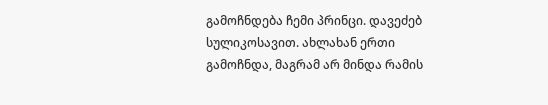გამოჩნდება ჩემი პრინცი. დავეძებ სულიკოსავით. ახლახან ერთი გამოჩნდა, მაგრამ არ მინდა რამის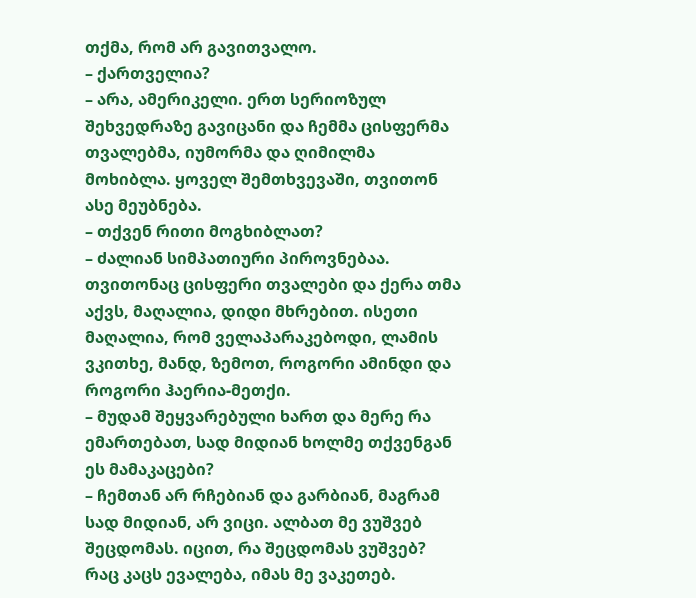თქმა, რომ არ გავითვალო.
– ქართველია?
– არა, ამერიკელი. ერთ სერიოზულ შეხვედრაზე გავიცანი და ჩემმა ცისფერმა თვალებმა, იუმორმა და ღიმილმა მოხიბლა. ყოველ შემთხვევაში, თვითონ ასე მეუბნება.
– თქვენ რითი მოგხიბლათ?
– ძალიან სიმპათიური პიროვნებაა. თვითონაც ცისფერი თვალები და ქერა თმა აქვს, მაღალია, დიდი მხრებით. ისეთი მაღალია, რომ ველაპარაკებოდი, ლამის ვკითხე, მანდ, ზემოთ, როგორი ამინდი და როგორი ჰაერია-მეთქი.
– მუდამ შეყვარებული ხართ და მერე რა ემართებათ, სად მიდიან ხოლმე თქვენგან ეს მამაკაცები?
– ჩემთან არ რჩებიან და გარბიან, მაგრამ სად მიდიან, არ ვიცი. ალბათ მე ვუშვებ შეცდომას. იცით, რა შეცდომას ვუშვებ? რაც კაცს ევალება, იმას მე ვაკეთებ.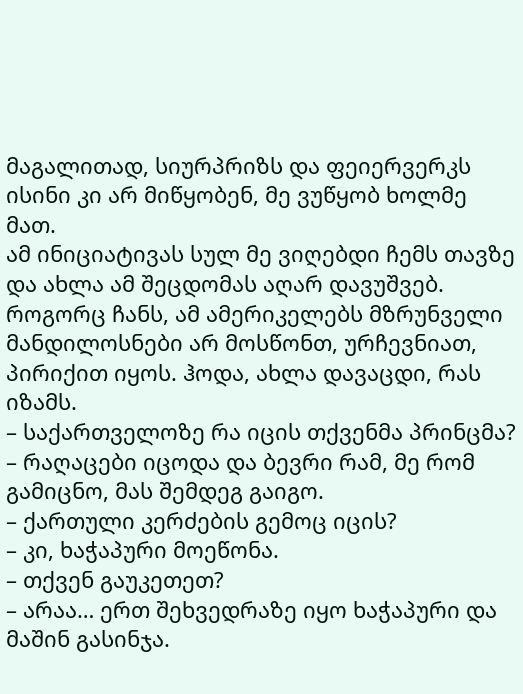მაგალითად, სიურპრიზს და ფეიერვერკს ისინი კი არ მიწყობენ, მე ვუწყობ ხოლმე მათ.
ამ ინიციატივას სულ მე ვიღებდი ჩემს თავზე და ახლა ამ შეცდომას აღარ დავუშვებ. როგორც ჩანს, ამ ამერიკელებს მზრუნველი მანდილოსნები არ მოსწონთ, ურჩევნიათ, პირიქით იყოს. ჰოდა, ახლა დავაცდი, რას იზამს.
– საქართველოზე რა იცის თქვენმა პრინცმა?
– რაღაცები იცოდა და ბევრი რამ, მე რომ გამიცნო, მას შემდეგ გაიგო.
– ქართული კერძების გემოც იცის?
– კი, ხაჭაპური მოეწონა.
– თქვენ გაუკეთეთ?
– არაა… ერთ შეხვედრაზე იყო ხაჭაპური და მაშინ გასინჯა.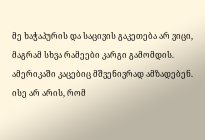მე ხაჭაპურის და საცივის გაკეთება არ ვიცი, მაგრამ სხვა რამეები კარგი გამომდის.
ამერიკაში კაცებიც მშვენივრად ამზადებენ. ისე არ არის, რომ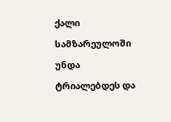ქალი სამზარეულოში უნდა ტრიალებდეს და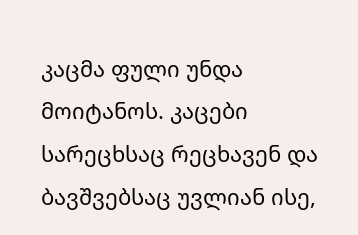კაცმა ფული უნდა მოიტანოს. კაცები სარეცხსაც რეცხავენ და ბავშვებსაც უვლიან ისე,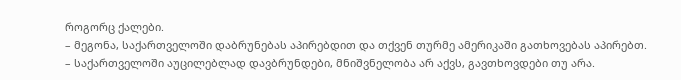როგორც ქალები.
– მეგონა, საქართველოში დაბრუნებას აპირებდით და თქვენ თურმე ამერიკაში გათხოვებას აპირებთ.
– საქართველოში აუცილებლად დავბრუნდები, მნიშვნელობა არ აქვს, გავთხოვდები თუ არა.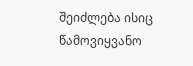შეიძლება ისიც წამოვიყვანო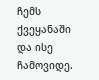ჩემს ქვეყანაში და ისე ჩამოვიდე.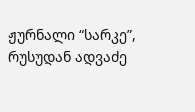ჟურნალი “სარკე”, რუსუდან ადვაძე